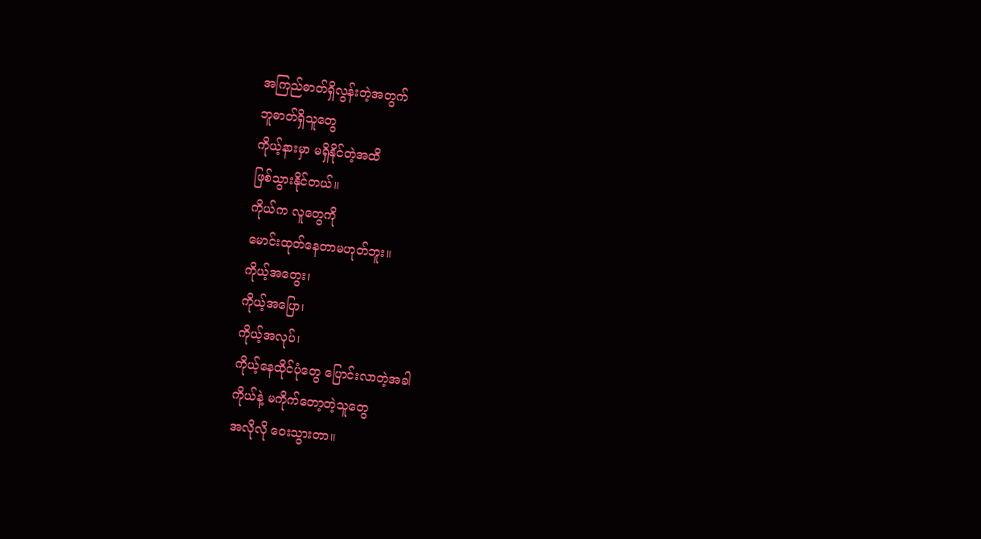အကြည်ဓာတ်ရှိလွန်းတဲ့အတွက်
ဘူဓာတ်ရှိသူတွေ
ကိုယ့်နားမှာ မရှိနိုင်တဲ့အထိ
ဖြစ်သွားနိုင်တယ်။
ကိုယ်က လူတွေကို
မောင်းထုတ်နေတာမဟုတ်ဘူး။
ကိုယ့်အတွေး၊
ကိုယ့်အပြော၊
ကိုယ့်အလုပ်၊
ကိုယ့်နေထိုင်ပုံတွေ ပြောင်းလာတဲ့အခါ
ကိုယ်နဲ့ မကိုက်တော့တဲ့သူတွေ
အလိုလို ဝေးသွားတာ။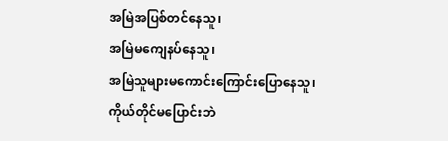အမြဲအပြစ်တင်နေသူ၊
အမြဲမကျေနပ်နေသူ၊
အမြဲသူများမကောင်းကြောင်းပြောနေသူ၊
ကိုယ်တိုင်မပြောင်းဘဲ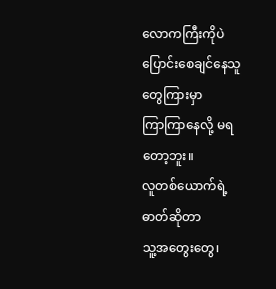လောကကြီးကိုပဲ ပြောင်းစေချင်နေသူတွေကြားမှာ
ကြာကြာနေလို့ မရတော့ဘူး။
လူတစ်ယောက်ရဲ့ ဓာတ်ဆိုတာ
သူ့အတွေးတွေ၊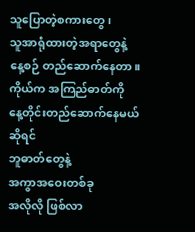သူပြောတဲ့စကားတွေ၊
သူအာရုံထားတဲ့အရာတွေနဲ့
နေ့စဉ် တည်ဆောက်နေတာ။
ကိုယ်က အကြည်ဓာတ်ကို
နေ့တိုင်းတည်ဆောက်နေမယ်ဆိုရင်
ဘူဓာတ်တွေနဲ့
အကွာအဝေးတစ်ခု
အလိုလို ဖြစ်လာ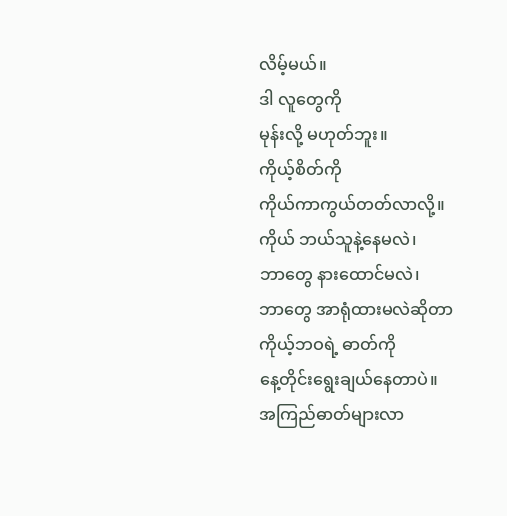လိမ့်မယ်။
ဒါ လူတွေကို
မုန်းလို့ မဟုတ်ဘူး။
ကိုယ့်စိတ်ကို
ကိုယ်ကာကွယ်တတ်လာလို့။
ကိုယ် ဘယ်သူနဲ့နေမလဲ၊
ဘာတွေ နားထောင်မလဲ၊
ဘာတွေ အာရုံထားမလဲဆိုတာ
ကိုယ့်ဘဝရဲ့ ဓာတ်ကို
နေ့တိုင်းရွေးချယ်နေတာပဲ။
အကြည်ဓာတ်များလာ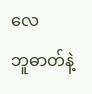လေ
ဘူဓာတ်နဲ့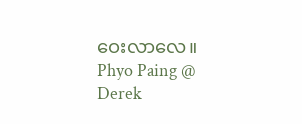ဝေးလာလေ။
Phyo Paing @ Derek